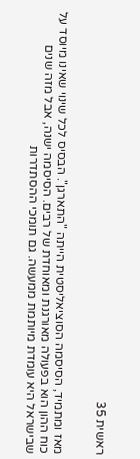ראשית 35


מאז ומתמיד, הסיסמה הסוציאליסטית הייתה "התארגן". הבסיס לכל שינוי שאינו מיוסד על כוח ההון הוא בפעולה מאורגנת ומאוחדת של רבים. הסיסמה ישנה, אבל מזה שנים שבישראל היא עומדת מיותמת ממעשה. גם תומכי ההסתדרות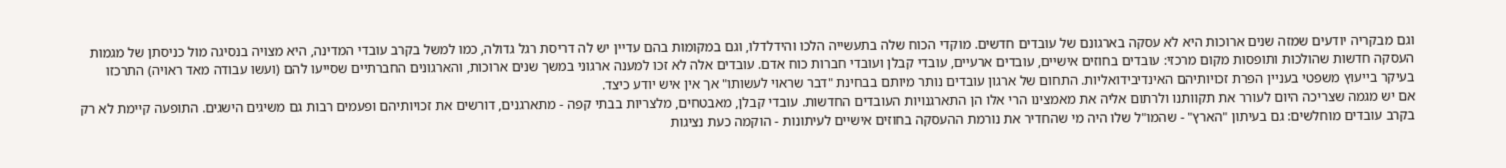וגם מבקריה יודעים שמזה שנים ארוכות היא לא עסקה בארגונם של עובדים חדשים. מוקדי הכוח שלה בתעשייה הלכו והידלדלו, וגם במקומות בהם עדיין יש לה דריסת רגל גדולה, כמו למשל בקרב עובדי המדינה, היא מצויה בנסיגה מול כניסתן של מגמות העסקה חדשות שהולכות ותופסות מקום מרכזי: עובדים בחוזים אישיים, עובדים ארעיים, עובדי קבלן ועובדי חברות כוח אדם. עובדים אלה לא זכו למענה ארגוני במשך שנים ארוכות, והארגונים החברתיים שסייעו להם (ועשו עבודה מאד ראויה) התרכזו בעיקר בייעוץ משפטי בעניין הפרת זכויותיהם האינדיבידואליות. התחום של ארגון עובדים נותר מיותם בבחינת "דבר שראוי לעשותו" אך אין איש יודע כיצד.
אם יש מגמה שצריכה היום לעורר את תקוותנו ולרתום אליה את מאמצינו הרי אלו הן התארגנויות העובדים החדשות. עובדי קבלן, מאבטחים, מלצריות בבתי קפה - מתארגנים, דורשים את זכויותיהם ופעמים רבות גם משיגים הישגים. התופעה קיימת לא רק בקרב עובדים מוחלשים: גם בעיתון "הארץ" - שהמו"ל שלו היה מי שהחדיר את נורמת ההעסקה בחוזים אישיים לעיתונות - הוקמה כעת נציגות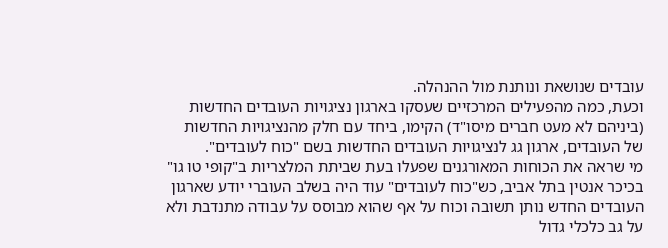עובדים שנושאת ונותנת מול ההנהלה.
וכעת, כמה מהפעילים המרכזיים שעסקו בארגון נציגויות העובדים החדשות (ביניהם לא מעט חברים מיסו"ד) הקימו, ביחד עם חלק מהנציגויות החדשות של העובדים, ארגון גג לנציגויות העובדים החדשות בשם "כוח לעובדים".
מי שראה את הכוחות המאורגנים שפעלו בעת שביתת המלצריות ב"קופי טו גו" בכיכר אנטין בתל אביב, כש"כוח לעובדים" עוד היה בשלב העוברי יודע שארגון העובדים החדש נותן תשובה וכוח על אף שהוא מבוסס על עבודה מתנדבת ולא על גב כלכלי גדול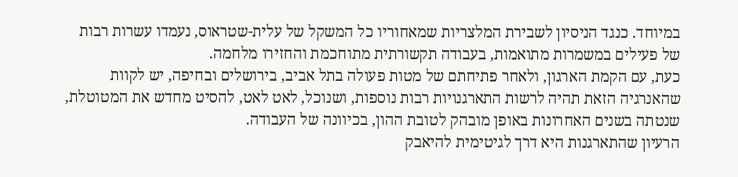במיוחד. כנגד הניסיון לשבירת המלצריות שמאחוריו כל המשקל של עלית-שטראוס, נעמדו עשרות רבות של פעילים במשמרות מתואמות, בעבודה תקשורתית מתוחכמת והחזירו מלחמה.
כעת, עם הקמת הארגון, ולאחר פתיחתם של מטות פעולה בתל אביב, בירושלים ובחיפה, יש לקוות שהאנרגיה הזאת תהיה לרשות התארגנויות רבות נוספות, ושנוכל, לאט לאט, להסיט מחדש את המטוטלת, שנטתה בשנים האחרונות באופן מובהק לטובת ההון, בכיוונה של העבודה.
הרעיון שהתארגנות היא דרך לגיטימית להיאבק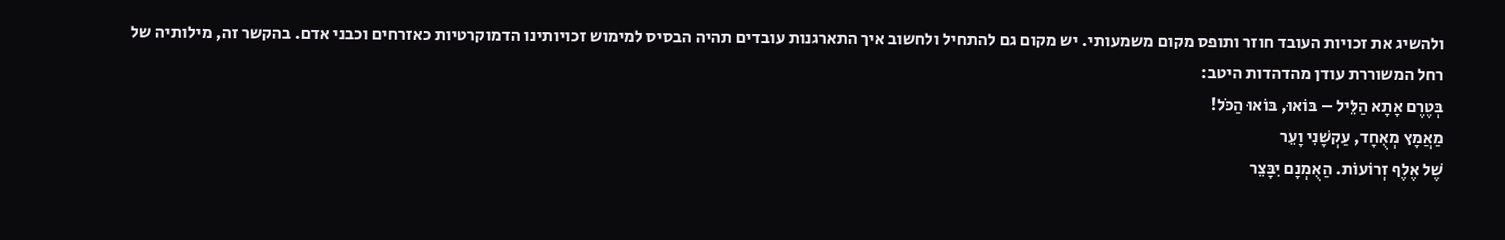ולהשיג את זכויות העובד חוזר ותופס מקום משמעותי. יש מקום גם להתחיל ולחשוב איך התארגנות עובדים תהיה הבסיס למימוש זכויותינו הדמוקרטיות כאזרחים וכבני אדם. בהקשר זה, מילותיה של רחל המשוררת עודן מהדהדות היטב:
בְּטֶרֶם אָתָא הַלֵּיל – בּוֹאוּ, בּוֹאוּ הַכֹּל!
מַאֲמָץ מְאֻחָד, עַקְשָׁנִי וָעֵר
שֶׁל אֶלֶף זְרוֹעוֹת. הַאֻמְנָם יִבָּצֵר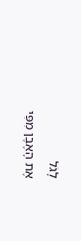לָגֹל
אֶת הָאֶבֶן מִפִּי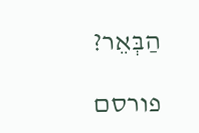הַבְּאֵר?

פורסם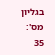בגליון מס': 35